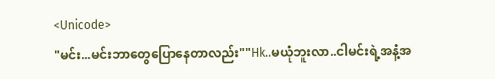<Unicode>
"မင်း...မင်းဘာတွေပြောနေတာလည်း""Hk..မယုံဘူးလာ..ငါမင်းရဲ့အနံ့အ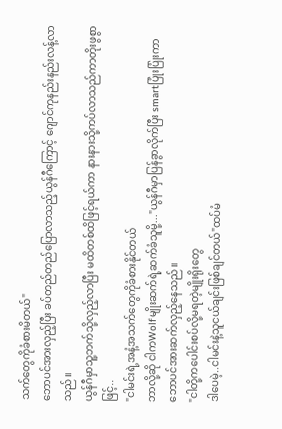သက်တွေကိုခံစားမိတယ်"
ဘောပင်အားလှည့်ပြီး ခပ်တည်တည်ပြောလာသည့်ယွန်ဂီကြောင့် ဂျောင်ကုနည်းနည်းလန့်လာသည်။
ယွန်ဂီမှာသူ့ဘက်သို့လှည့်လာပြီး မထိတစ်ထိဖြင့်ရယ်ကာ နားနားသို့ကပ်လာသည်ကာတိုးဖွစွာဖြင့်..
"ငါမင်းရဲ့အနံ့အသက်တွေကိုခံစားနိုင်တယ်
ဘာလို့ဆို ငါကWolfမျိုးဆက်ရဲ့ဆက်ခံသူမို့..."ယွန်ဂီမှာပြန်ခွာလိုက်ပြီး smartပြုံးပြုံးကာ ဘောပင်အားဆက်လှည့်နေသည်။
"ငါတို့ကပေါင်းစပ်လို့မရတဲ့မျိုးရိုးတွေ
ဒါပေမဲ့..ငါမင်းနဲ့သူငယ်ချင်းဖြစ်ချင်တယ်"ထပ်မံ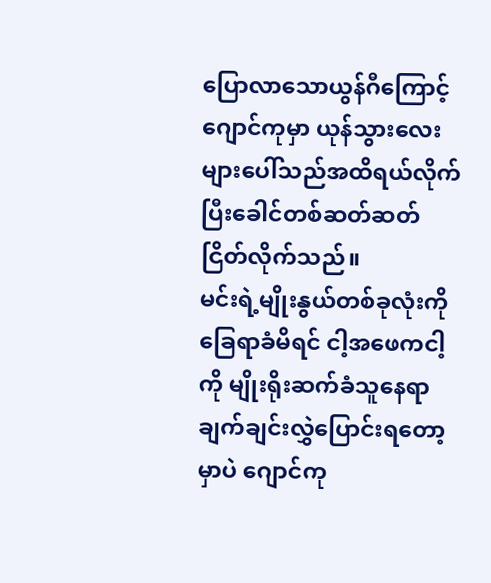ပြောလာသောယွန်ဂီကြောင့် ဂျောင်ကုမှာ ယုန်သွားလေးများပေါ်သည်အထိရယ်လိုက်ပြီးခေါင်တစ်ဆတ်ဆတ်ငြိတ်လိုက်သည်။
မင်းရဲ့မျိုးနွယ်တစ်ခုလုံးကိုခြေရာခံမိရင် ငါ့အဖေကငါ့ကို မျိုးရိုးဆက်ခံသူနေရာချက်ချင်းလွှဲပြောင်းရတော့မှာပဲ ဂျောင်ကု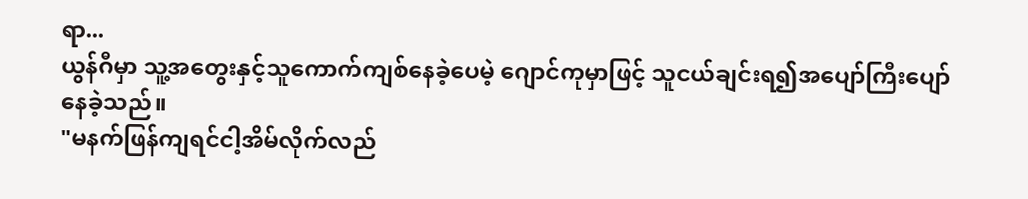ရာ...
ယွန်ဂီမှာ သူ့အတွေးနှင့်သူကောက်ကျစ်နေခဲ့ပေမဲ့ ဂျောင်ကုမှာဖြင့် သူငယ်ချင်းရ၍အပျော်ကြီးပျော်နေခဲ့သည်။
"မနက်ဖြန်ကျရင်ငါ့အိမ်လိုက်လည်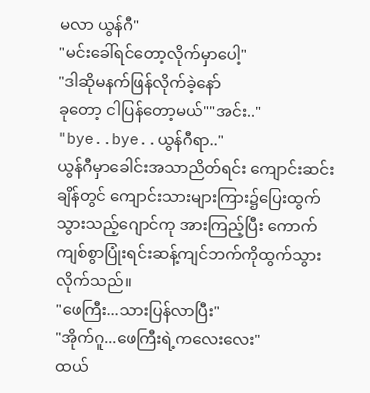မလာ ယွန်ဂီ"
"မင်းခေါ်ရင်တော့လိုက်မှာပေါ့"
"ဒါဆိုမနက်ဖြန်လိုက်ခဲ့နော်
ခုတော့ ငါပြန်တော့မယ်""အင်း.."
"bye..bye..ယွန်ဂီရာ.."
ယွန်ဂီမှာခေါင်းအသာညိတ်ရင်း ကျောင်းဆင်းချိန်တွင် ကျောင်းသားများကြား၌ပြေးထွက်သွားသည့်ဂျောင်ကု အားကြည့်ပြီး ကောက်ကျစ်စွာပြုံးရင်းဆန့်ကျင်ဘက်ကိုထွက်သွားလိုက်သည်။
"ဖေကြီး...သားပြန်လာပြီး"
"အိုက်ဂူ...ဖေကြီးရဲ့ကလေးလေး"
ထယ်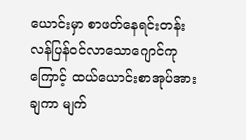ယောင်းမှာ စာဖတ်နေရင်းတန်းလန်ပြန်ဝင်လာသောဂျောင်ကုကြောင့် ထယ်ယောင်းစာအုပ်အားချကာ မျက်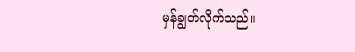မှန်ချွတ်လိုက်သည်။